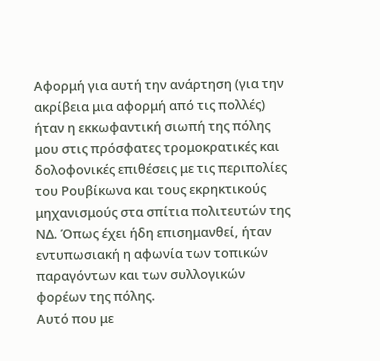Αφορμή για αυτή την ανάρτηση (για την ακρίβεια μια αφορμή από τις πολλές) ήταν η εκκωφαντική σιωπή της πόλης μου στις πρόσφατες τρομοκρατικές και δολοφονικές επιθέσεις με τις περιπολίες του Ρουβίκωνα και τους εκρηκτικούς μηχανισμούς στα σπίτια πολιτευτών της ΝΔ. Όπως έχει ήδη επισημανθεί, ήταν εντυπωσιακή η αφωνία των τοπικών παραγόντων και των συλλογικών φορέων της πόλης.
Αυτό που με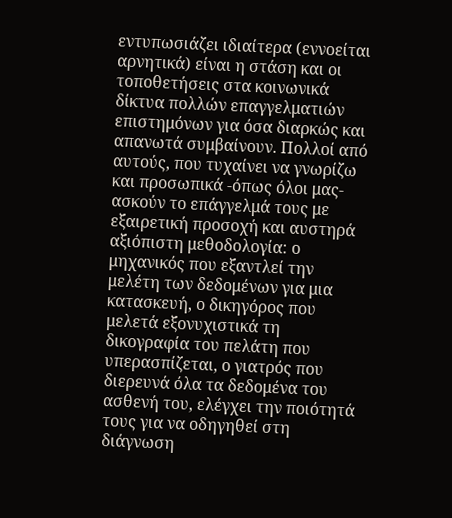εντυπωσιάζει ιδιαίτερα (εννοείται αρνητικά) είναι η στάση και οι τοποθετήσεις στα κοινωνικά δίκτυα πολλών επαγγελματιών επιστημόνων για όσα διαρκώς και απανωτά συμβαίνουν. Πολλοί από αυτούς, που τυχαίνει να γνωρίζω και προσωπικά -όπως όλοι μας- ασκούν το επάγγελμά τους με εξαιρετική προσοχή και αυστηρά αξιόπιστη μεθοδολογία: ο μηχανικός που εξαντλεί την μελέτη των δεδομένων για μια κατασκευή, ο δικηγόρος που μελετά εξονυχιστικά τη δικογραφία του πελάτη που υπερασπίζεται, ο γιατρός που διερευνά όλα τα δεδομένα του ασθενή του, ελέγχει την ποιότητά τους για να οδηγηθεί στη διάγνωση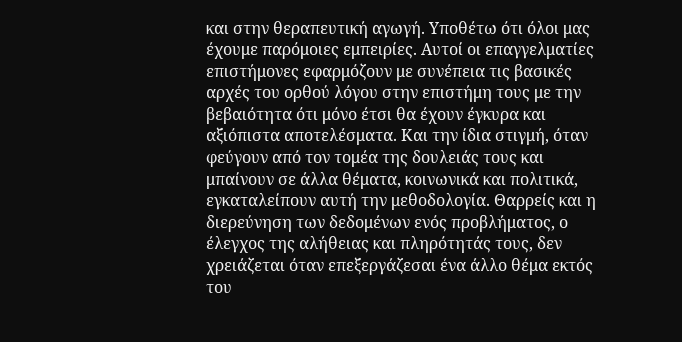και στην θεραπευτική αγωγή. Υποθέτω ότι όλοι μας έχουμε παρόμοιες εμπειρίες. Αυτοί οι επαγγελματίες επιστήμονες εφαρμόζουν με συνέπεια τις βασικές αρχές του ορθού λόγου στην επιστήμη τους με την βεβαιότητα ότι μόνο έτσι θα έχουν έγκυρα και αξιόπιστα αποτελέσματα. Και την ίδια στιγμή, όταν φεύγουν από τον τομέα της δουλειάς τους και μπαίνουν σε άλλα θέματα, κοινωνικά και πολιτικά, εγκαταλείπουν αυτή την μεθοδολογία. Θαρρείς και η διερεύνηση των δεδομένων ενός προβλήματος, ο έλεγχος της αλήθειας και πληρότητάς τους, δεν χρειάζεται όταν επεξεργάζεσαι ένα άλλο θέμα εκτός του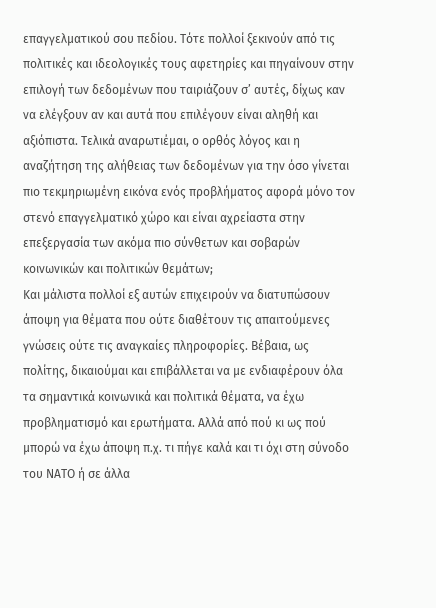επαγγελματικού σου πεδίου. Τότε πολλοί ξεκινούν από τις πολιτικές και ιδεολογικές τους αφετηρίες και πηγαίνουν στην επιλογή των δεδομένων που ταιριάζουν σ’ αυτές, δίχως καν να ελέγξουν αν και αυτά που επιλέγουν είναι αληθή και αξιόπιστα. Τελικά αναρωτιέμαι, ο ορθός λόγος και η αναζήτηση της αλήθειας των δεδομένων για την όσο γίνεται πιο τεκμηριωμένη εικόνα ενός προβλήματος αφορά μόνο τον στενό επαγγελματικό χώρο και είναι αχρείαστα στην επεξεργασία των ακόμα πιο σύνθετων και σοβαρών κοινωνικών και πολιτικών θεμάτων;
Και μάλιστα πολλοί εξ αυτών επιχειρούν να διατυπώσουν άποψη για θέματα που ούτε διαθέτουν τις απαιτούμενες γνώσεις ούτε τις αναγκαίες πληροφορίες. Βέβαια, ως πολίτης, δικαιούμαι και επιβάλλεται να με ενδιαφέρουν όλα τα σημαντικά κοινωνικά και πολιτικά θέματα, να έχω προβληματισμό και ερωτήματα. Αλλά από πού κι ως πού μπορώ να έχω άποψη π.χ. τι πήγε καλά και τι όχι στη σύνοδο του ΝΑΤΟ ή σε άλλα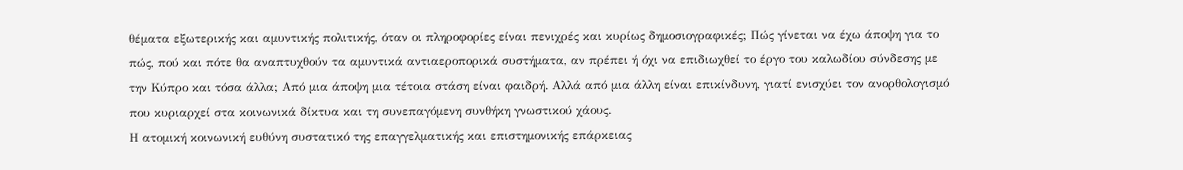θέματα εξωτερικής και αμυντικής πολιτικής, όταν οι πληροφορίες είναι πενιχρές και κυρίως δημοσιογραφικές; Πώς γίνεται να έχω άποψη για το πώς, πού και πότε θα αναπτυχθούν τα αμυντικά αντιαεροπορικά συστήματα, αν πρέπει ή όχι να επιδιωχθεί το έργο του καλωδίου σύνδεσης με την Κύπρο και τόσα άλλα; Από μια άποψη μια τέτοια στάση είναι φαιδρή. Αλλά από μια άλλη είναι επικίνδυνη, γιατί ενισχύει τον ανορθολογισμό που κυριαρχεί στα κοινωνικά δίκτυα και τη συνεπαγόμενη συνθήκη γνωστικού χάους.
Η ατομική κοινωνική ευθύνη συστατικό της επαγγελματικής και επιστημονικής επάρκειας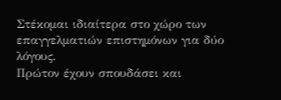Στέκομαι ιδιαίτερα στο χώρο των επαγγελματιών επιστημόνων για δύο λόγους.
Πρώτον έχουν σπουδάσει και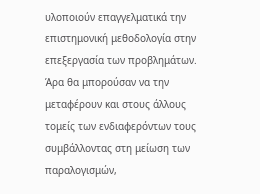υλοποιούν επαγγελματικά την επιστημονική μεθοδολογία στην επεξεργασία των προβλημάτων. Άρα θα μπορούσαν να την μεταφέρουν και στους άλλους τομείς των ενδιαφερόντων τους συμβάλλοντας στη μείωση των παραλογισμών,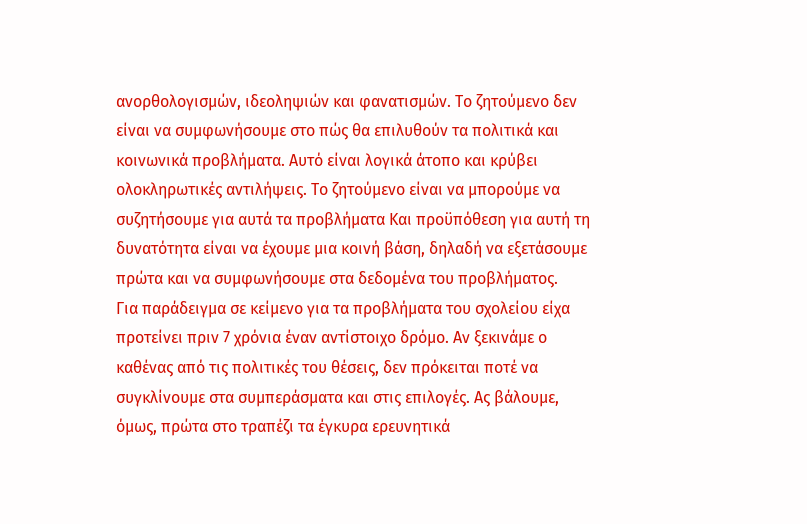ανορθολογισμών, ιδεοληψιών και φανατισμών. Το ζητούμενο δεν είναι να συμφωνήσουμε στο πώς θα επιλυθούν τα πολιτικά και κοινωνικά προβλήματα. Αυτό είναι λογικά άτοπο και κρύβει ολοκληρωτικές αντιλήψεις. Το ζητούμενο είναι να μπορούμε να συζητήσουμε για αυτά τα προβλήματα Και προϋπόθεση για αυτή τη δυνατότητα είναι να έχουμε μια κοινή βάση, δηλαδή να εξετάσουμε πρώτα και να συμφωνήσουμε στα δεδομένα του προβλήματος.
Για παράδειγμα σε κείμενο για τα προβλήματα του σχολείου είχα προτείνει πριν 7 χρόνια έναν αντίστοιχο δρόμο. Αν ξεκινάμε ο καθένας από τις πολιτικές του θέσεις, δεν πρόκειται ποτέ να συγκλίνουμε στα συμπεράσματα και στις επιλογές. Ας βάλουμε, όμως, πρώτα στο τραπέζι τα έγκυρα ερευνητικά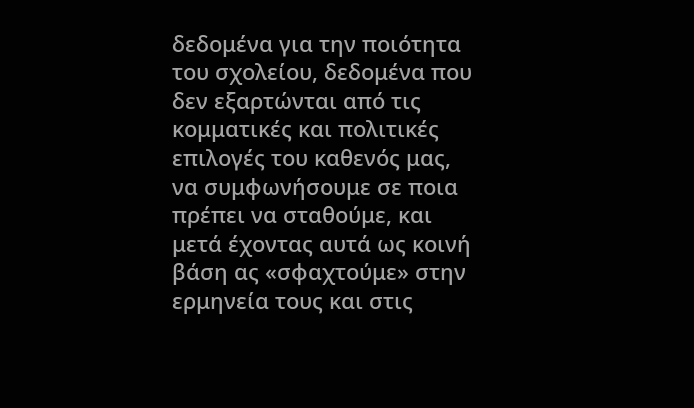δεδομένα για την ποιότητα του σχολείου, δεδομένα που δεν εξαρτώνται από τις κομματικές και πολιτικές επιλογές του καθενός μας, να συμφωνήσουμε σε ποια πρέπει να σταθούμε, και μετά έχοντας αυτά ως κοινή βάση ας «σφαχτούμε» στην ερμηνεία τους και στις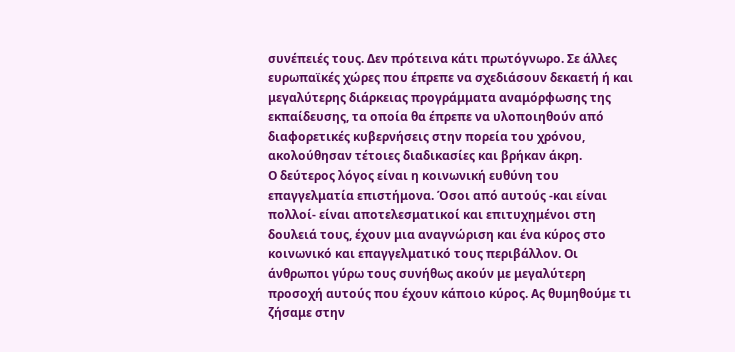συνέπειές τους. Δεν πρότεινα κάτι πρωτόγνωρο. Σε άλλες ευρωπαϊκές χώρες που έπρεπε να σχεδιάσουν δεκαετή ή και μεγαλύτερης διάρκειας προγράμματα αναμόρφωσης της εκπαίδευσης, τα οποία θα έπρεπε να υλοποιηθούν από διαφορετικές κυβερνήσεις στην πορεία του χρόνου, ακολούθησαν τέτοιες διαδικασίες και βρήκαν άκρη.
Ο δεύτερος λόγος είναι η κοινωνική ευθύνη του επαγγελματία επιστήμονα. Όσοι από αυτούς -και είναι πολλοί- είναι αποτελεσματικοί και επιτυχημένοι στη δουλειά τους, έχουν μια αναγνώριση και ένα κύρος στο κοινωνικό και επαγγελματικό τους περιβάλλον. Οι άνθρωποι γύρω τους συνήθως ακούν με μεγαλύτερη προσοχή αυτούς που έχουν κάποιο κύρος. Ας θυμηθούμε τι ζήσαμε στην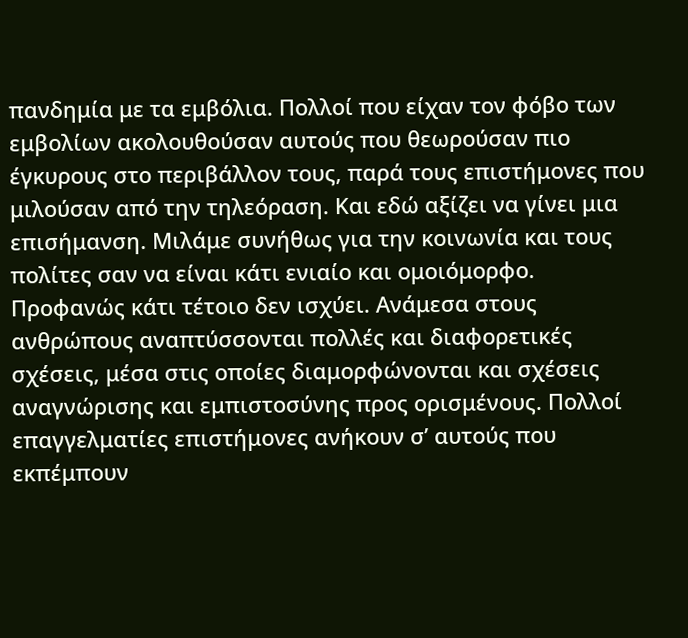πανδημία με τα εμβόλια. Πολλοί που είχαν τον φόβο των εμβολίων ακολουθούσαν αυτούς που θεωρούσαν πιο έγκυρους στο περιβάλλον τους, παρά τους επιστήμονες που μιλούσαν από την τηλεόραση. Και εδώ αξίζει να γίνει μια επισήμανση. Μιλάμε συνήθως για την κοινωνία και τους πολίτες σαν να είναι κάτι ενιαίο και ομοιόμορφο. Προφανώς κάτι τέτοιο δεν ισχύει. Ανάμεσα στους ανθρώπους αναπτύσσονται πολλές και διαφορετικές σχέσεις, μέσα στις οποίες διαμορφώνονται και σχέσεις αναγνώρισης και εμπιστοσύνης προς ορισμένους. Πολλοί επαγγελματίες επιστήμονες ανήκουν σ’ αυτούς που εκπέμπουν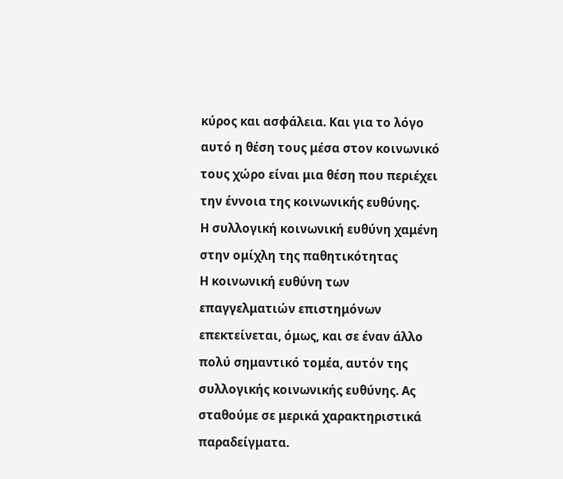κύρος και ασφάλεια. Και για το λόγο αυτό η θέση τους μέσα στον κοινωνικό τους χώρο είναι μια θέση που περιέχει την έννοια της κοινωνικής ευθύνης.
Η συλλογική κοινωνική ευθύνη χαμένη στην ομίχλη της παθητικότητας
Η κοινωνική ευθύνη των επαγγελματιών επιστημόνων επεκτείνεται, όμως, και σε έναν άλλο πολύ σημαντικό τομέα, αυτόν της συλλογικής κοινωνικής ευθύνης. Ας σταθούμε σε μερικά χαρακτηριστικά παραδείγματα.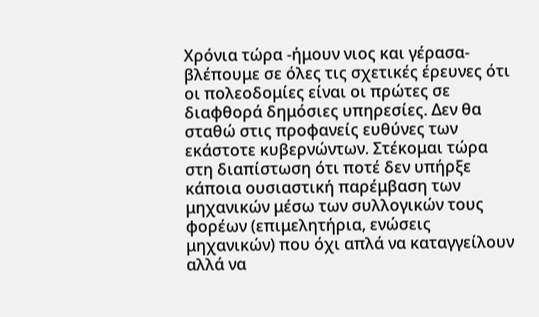Χρόνια τώρα -ήμουν νιος και γέρασα- βλέπουμε σε όλες τις σχετικές έρευνες ότι οι πολεοδομίες είναι οι πρώτες σε διαφθορά δημόσιες υπηρεσίες. Δεν θα σταθώ στις προφανείς ευθύνες των εκάστοτε κυβερνώντων. Στέκομαι τώρα στη διαπίστωση ότι ποτέ δεν υπήρξε κάποια ουσιαστική παρέμβαση των μηχανικών μέσω των συλλογικών τους φορέων (επιμελητήρια, ενώσεις μηχανικών) που όχι απλά να καταγγείλουν αλλά να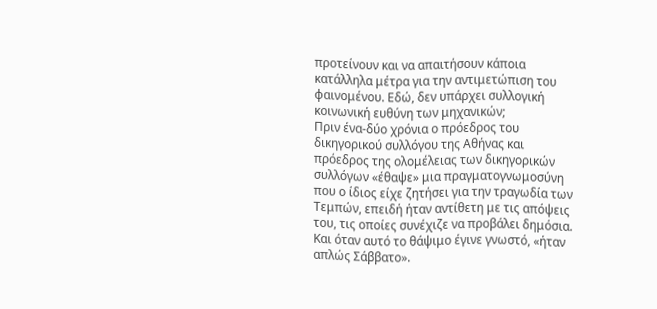προτείνουν και να απαιτήσουν κάποια κατάλληλα μέτρα για την αντιμετώπιση του φαινομένου. Εδώ, δεν υπάρχει συλλογική κοινωνική ευθύνη των μηχανικών;
Πριν ένα-δύο χρόνια ο πρόεδρος του δικηγορικού συλλόγου της Αθήνας και πρόεδρος της ολομέλειας των δικηγορικών συλλόγων «έθαψε» μια πραγματογνωμοσύνη που ο ίδιος είχε ζητήσει για την τραγωδία των Τεμπών, επειδή ήταν αντίθετη με τις απόψεις του, τις οποίες συνέχιζε να προβάλει δημόσια. Και όταν αυτό το θάψιμο έγινε γνωστό, «ήταν απλώς Σάββατο».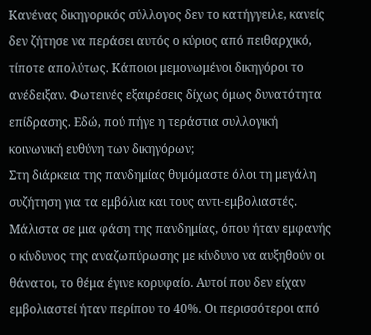Κανένας δικηγορικός σύλλογος δεν το κατήγγειλε, κανείς δεν ζήτησε να περάσει αυτός ο κύριος από πειθαρχικό, τίποτε απολύτως. Κάποιοι μεμονωμένοι δικηγόροι το ανέδειξαν. Φωτεινές εξαιρέσεις δίχως όμως δυνατότητα επίδρασης. Εδώ, πού πήγε η τεράστια συλλογική κοινωνική ευθύνη των δικηγόρων;
Στη διάρκεια της πανδημίας θυμόμαστε όλοι τη μεγάλη συζήτηση για τα εμβόλια και τους αντι-εμβολιαστές. Μάλιστα σε μια φάση της πανδημίας, όπου ήταν εμφανής ο κίνδυνος της αναζωπύρωσης με κίνδυνο να αυξηθούν οι θάνατοι, το θέμα έγινε κορυφαίο. Αυτοί που δεν είχαν εμβολιαστεί ήταν περίπου το 40%. Οι περισσότεροι από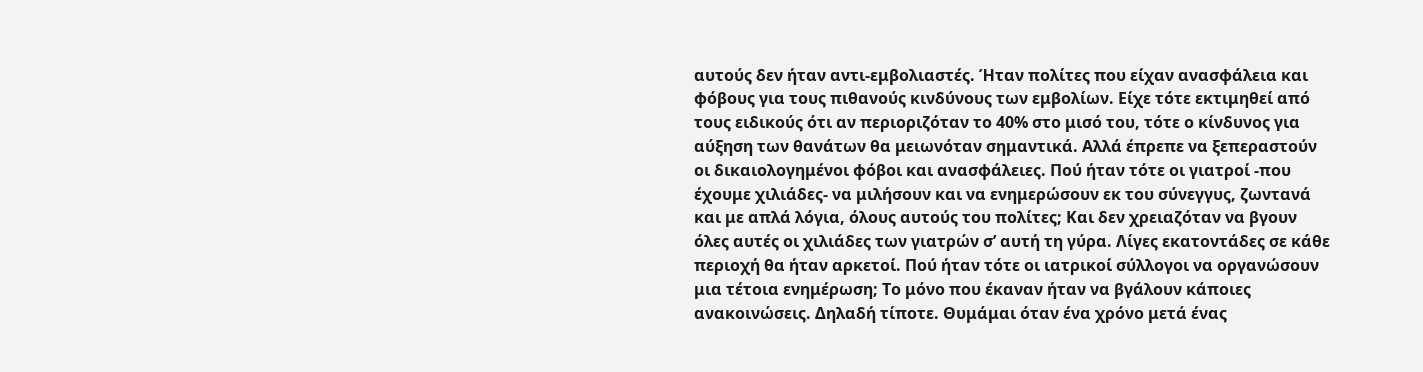αυτούς δεν ήταν αντι-εμβολιαστές. Ήταν πολίτες που είχαν ανασφάλεια και φόβους για τους πιθανούς κινδύνους των εμβολίων. Είχε τότε εκτιμηθεί από τους ειδικούς ότι αν περιοριζόταν το 40% στο μισό του, τότε ο κίνδυνος για αύξηση των θανάτων θα μειωνόταν σημαντικά. Αλλά έπρεπε να ξεπεραστούν οι δικαιολογημένοι φόβοι και ανασφάλειες. Πού ήταν τότε οι γιατροί -που έχουμε χιλιάδες- να μιλήσουν και να ενημερώσουν εκ του σύνεγγυς, ζωντανά και με απλά λόγια, όλους αυτούς του πολίτες; Και δεν χρειαζόταν να βγουν όλες αυτές οι χιλιάδες των γιατρών σ’ αυτή τη γύρα. Λίγες εκατοντάδες σε κάθε περιοχή θα ήταν αρκετοί. Πού ήταν τότε οι ιατρικοί σύλλογοι να οργανώσουν μια τέτοια ενημέρωση; Το μόνο που έκαναν ήταν να βγάλουν κάποιες ανακοινώσεις. Δηλαδή τίποτε. Θυμάμαι όταν ένα χρόνο μετά ένας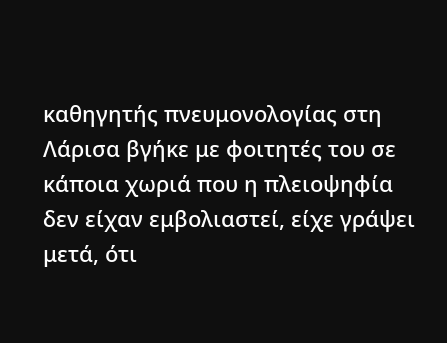καθηγητής πνευμονολογίας στη Λάρισα βγήκε με φοιτητές του σε κάποια χωριά που η πλειοψηφία δεν είχαν εμβολιαστεί, είχε γράψει μετά, ότι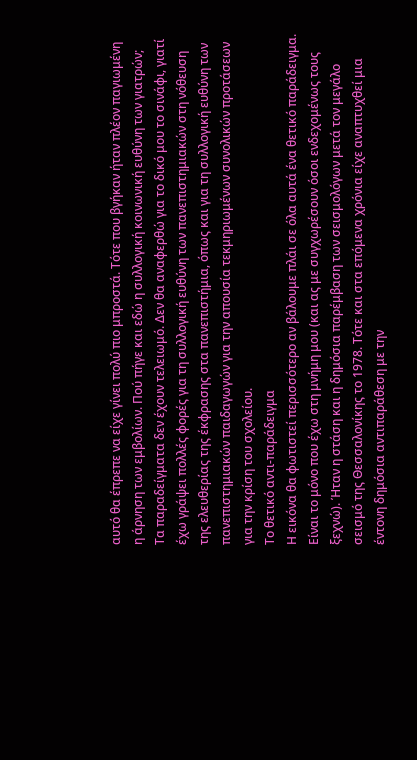αυτό θα έπρεπε να είχε γίνει πολύ πιο μπροστά. Τότε που βγήκαν ήταν πλέον παγιωμένη η άρνηση των εμβολίων. Πού πήγε και εδώ η συλλογική κοινωνική ευθύνη των γιατρών;
Τα παραδείγματα δεν έχουν τελειωμό. Δεν θα αναφερθώ για το δικό μου το σινάφι, γιατί έχω γράψει πολλές φορές για τη συλλογική ευθύνη των πανεπιστημιακών στη νόθευση της ελευθερίας της έκφρασης στα πανεπιστήμια, όπως και για τη συλλογική ευθύνη των πανεπιστημιακών παιδαγωγών για την απουσία τεκμηριωμένων συνολικών προτάσεων για την κρίση του σχολείου.
Το θετικό αντι-παράδειγμα
Η εικόνα θα φωτιστεί περισσότερο αν βάλουμε πλάι σε όλα αυτά ένα θετικό παράδειγμα. Είναι το μόνο που έχω στη μνήμη μου (και ας με συγχωρέσουν όσοι ενδεχομένως τους ξεχνώ). Ήταν η στάση και η δημόσια παρέμβαση των σεισμολόγων μετά τον μεγάλο σεισμό της Θεσσαλονίκης το 1978. Τότε και στα επόμενα χρόνια είχε αναπτυχθεί μια έντονη δημόσια αντιπαράθεση με την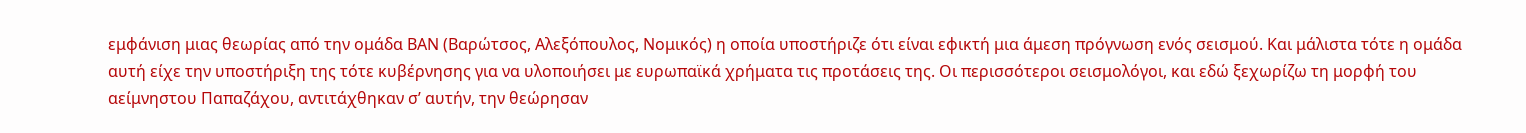εμφάνιση μιας θεωρίας από την ομάδα ΒΑΝ (Βαρώτσος, Αλεξόπουλος, Νομικός) η οποία υποστήριζε ότι είναι εφικτή μια άμεση πρόγνωση ενός σεισμού. Και μάλιστα τότε η ομάδα αυτή είχε την υποστήριξη της τότε κυβέρνησης για να υλοποιήσει με ευρωπαϊκά χρήματα τις προτάσεις της. Οι περισσότεροι σεισμολόγοι, και εδώ ξεχωρίζω τη μορφή του αείμνηστου Παπαζάχου, αντιτάχθηκαν σ’ αυτήν, την θεώρησαν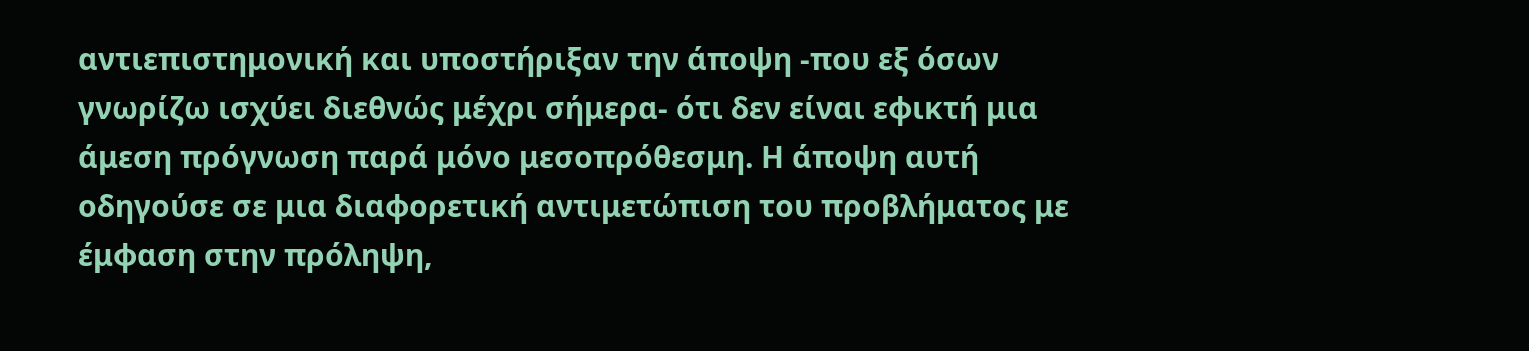αντιεπιστημονική και υποστήριξαν την άποψη -που εξ όσων γνωρίζω ισχύει διεθνώς μέχρι σήμερα- ότι δεν είναι εφικτή μια άμεση πρόγνωση παρά μόνο μεσοπρόθεσμη. Η άποψη αυτή οδηγούσε σε μια διαφορετική αντιμετώπιση του προβλήματος με έμφαση στην πρόληψη,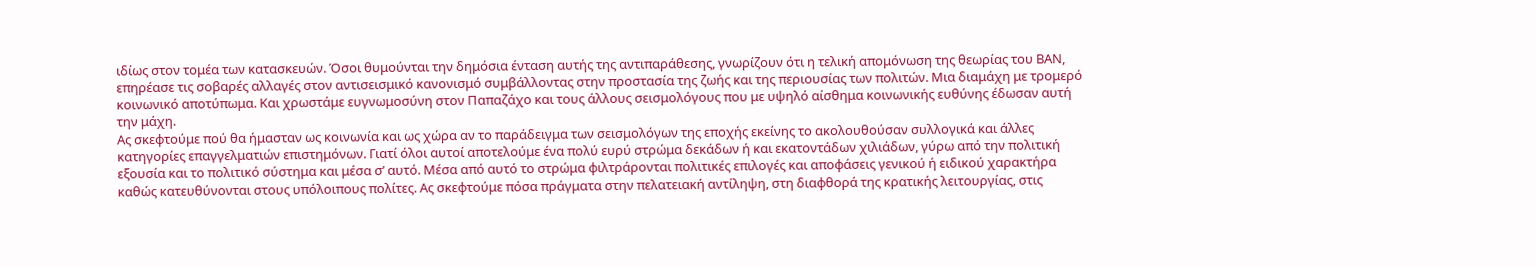ιδίως στον τομέα των κατασκευών. Όσοι θυμούνται την δημόσια ένταση αυτής της αντιπαράθεσης, γνωρίζουν ότι η τελική απομόνωση της θεωρίας του ΒΑΝ, επηρέασε τις σοβαρές αλλαγές στον αντισεισμικό κανονισμό συμβάλλοντας στην προστασία της ζωής και της περιουσίας των πολιτών. Μια διαμάχη με τρομερό κοινωνικό αποτύπωμα. Και χρωστάμε ευγνωμοσύνη στον Παπαζάχο και τους άλλους σεισμολόγους που με υψηλό αίσθημα κοινωνικής ευθύνης έδωσαν αυτή την μάχη.
Ας σκεφτούμε πού θα ήμασταν ως κοινωνία και ως χώρα αν το παράδειγμα των σεισμολόγων της εποχής εκείνης το ακολουθούσαν συλλογικά και άλλες κατηγορίες επαγγελματιών επιστημόνων. Γιατί όλοι αυτοί αποτελούμε ένα πολύ ευρύ στρώμα δεκάδων ή και εκατοντάδων χιλιάδων, γύρω από την πολιτική εξουσία και το πολιτικό σύστημα και μέσα σ’ αυτό. Μέσα από αυτό το στρώμα φιλτράρονται πολιτικές επιλογές και αποφάσεις γενικού ή ειδικού χαρακτήρα καθώς κατευθύνονται στους υπόλοιπους πολίτες. Ας σκεφτούμε πόσα πράγματα στην πελατειακή αντίληψη, στη διαφθορά της κρατικής λειτουργίας, στις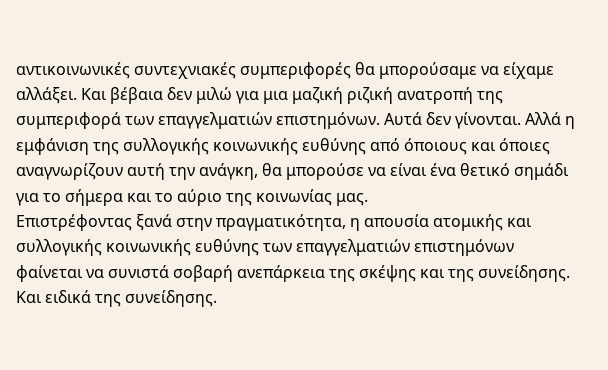αντικοινωνικές συντεχνιακές συμπεριφορές θα μπορούσαμε να είχαμε αλλάξει. Και βέβαια δεν μιλώ για μια μαζική ριζική ανατροπή της συμπεριφορά των επαγγελματιών επιστημόνων. Αυτά δεν γίνονται. Αλλά η εμφάνιση της συλλογικής κοινωνικής ευθύνης από όποιους και όποιες αναγνωρίζουν αυτή την ανάγκη, θα μπορούσε να είναι ένα θετικό σημάδι για το σήμερα και το αύριο της κοινωνίας μας.
Επιστρέφοντας ξανά στην πραγματικότητα, η απουσία ατομικής και συλλογικής κοινωνικής ευθύνης των επαγγελματιών επιστημόνων φαίνεται να συνιστά σοβαρή ανεπάρκεια της σκέψης και της συνείδησης. Και ειδικά της συνείδησης.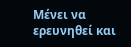Μένει να ερευνηθεί και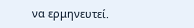να ερμηνευτεί.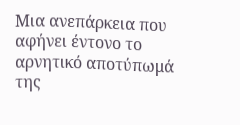Μια ανεπάρκεια που αφήνει έντονο το αρνητικό αποτύπωμά της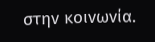στην κοινωνία.